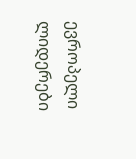ევროპელი ლიდერები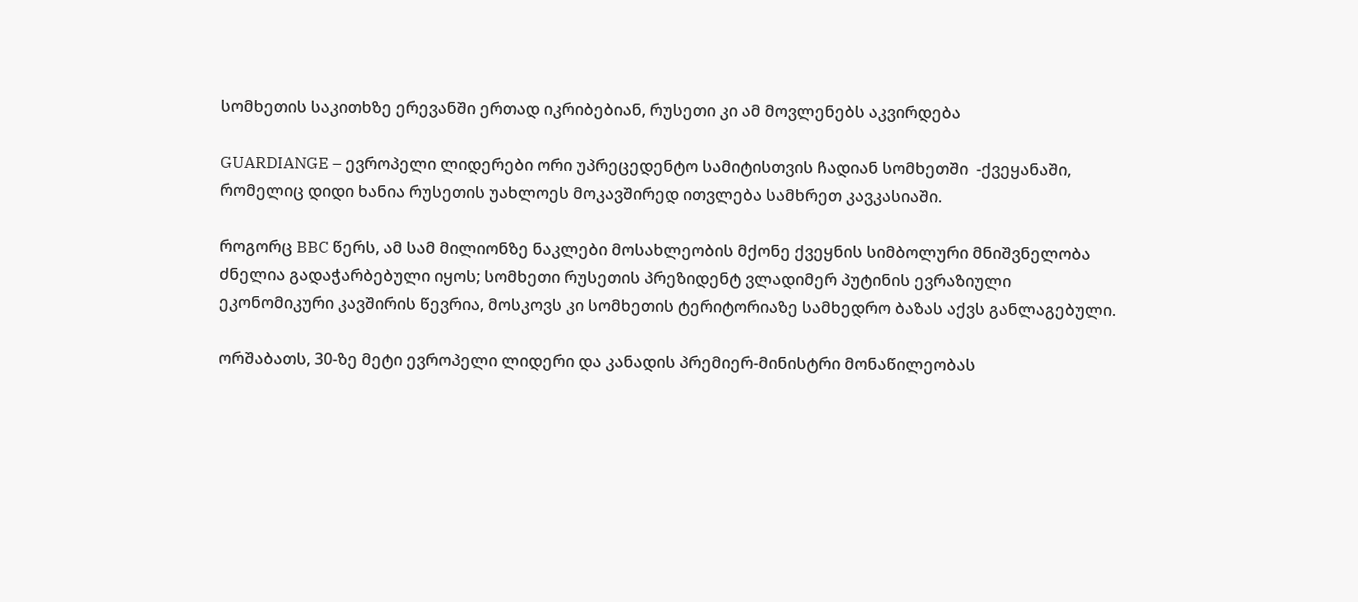სომხეთის საკითხზე ერევანში ერთად იკრიბებიან, რუსეთი კი ამ მოვლენებს აკვირდება

GUARDIANGE – ევროპელი ლიდერები ორი უპრეცედენტო სამიტისთვის ჩადიან სომხეთში  -ქვეყანაში, რომელიც დიდი ხანია რუსეთის უახლოეს მოკავშირედ ითვლება სამხრეთ კავკასიაში.

როგორც BBC წერს, ამ სამ მილიონზე ნაკლები მოსახლეობის მქონე ქვეყნის სიმბოლური მნიშვნელობა ძნელია გადაჭარბებული იყოს; სომხეთი რუსეთის პრეზიდენტ ვლადიმერ პუტინის ევრაზიული ეკონომიკური კავშირის წევრია, მოსკოვს კი სომხეთის ტერიტორიაზე სამხედრო ბაზას აქვს განლაგებული.

ორშაბათს, 30-ზე მეტი ევროპელი ლიდერი და კანადის პრემიერ-მინისტრი მონაწილეობას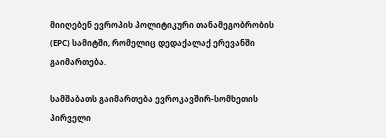მიიღებენ ევროპის პოლიტიკური თანამეგობრობის (EPC) სამიტში, რომელიც დედაქალაქ ერევანში გაიმართება.

სამშაბათს გაიმართება ევროკავშირ-სომხეთის პირველი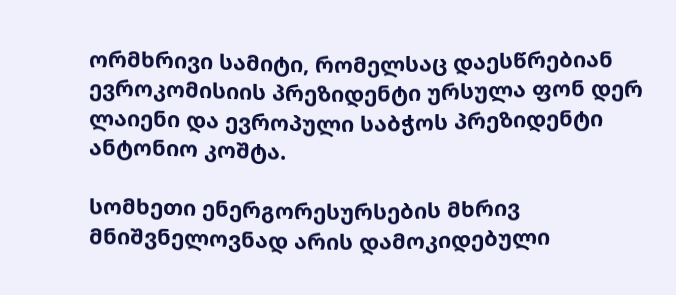ორმხრივი სამიტი, რომელსაც დაესწრებიან ევროკომისიის პრეზიდენტი ურსულა ფონ დერ ლაიენი და ევროპული საბჭოს პრეზიდენტი ანტონიო კოშტა.

სომხეთი ენერგორესურსების მხრივ მნიშვნელოვნად არის დამოკიდებული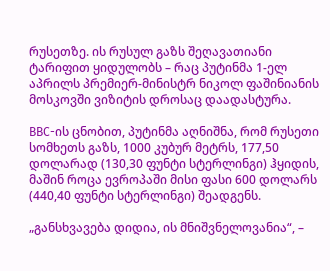რუსეთზე. ის რუსულ გაზს შეღავათიანი ტარიფით ყიდულობს – რაც პუტინმა 1-ელ აპრილს პრემიერ-მინისტრ ნიკოლ ფაშინიანის მოსკოვში ვიზიტის დროსაც დაადასტურა.

BBC-ის ცნობით, პუტინმა აღნიშნა, რომ რუსეთი სომხეთს გაზს, 1000 კუბურ მეტრს, 177,50 დოლარად (130,30 ფუნტი სტერლინგი) ჰყიდის, მაშინ როცა ევროპაში მისი ფასი 600 დოლარს (440,40 ფუნტი სტერლინგი) შეადგენს.

„განსხვავება დიდია, ის მნიშვნელოვანია“, –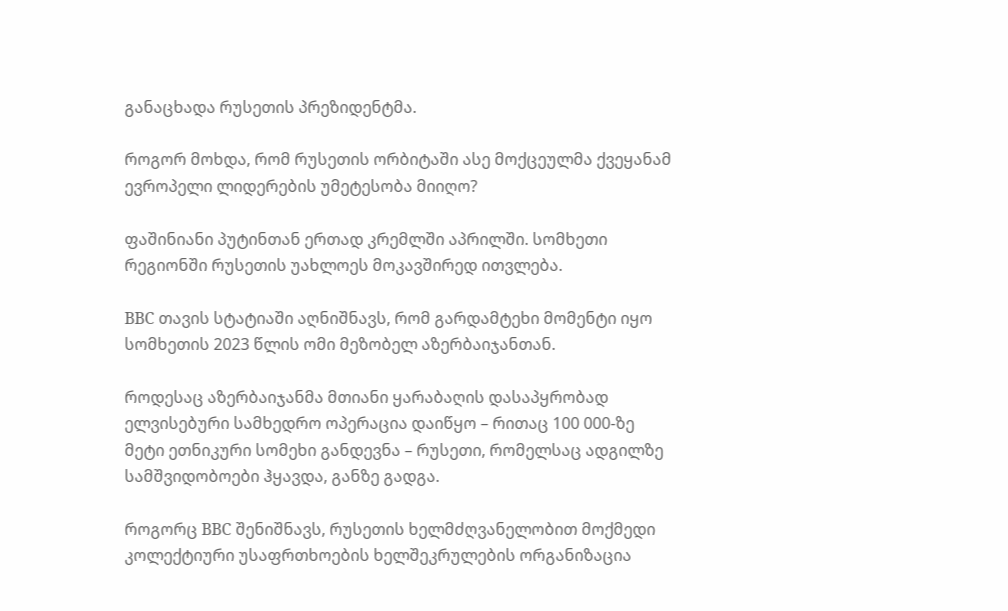განაცხადა რუსეთის პრეზიდენტმა.

როგორ მოხდა, რომ რუსეთის ორბიტაში ასე მოქცეულმა ქვეყანამ ევროპელი ლიდერების უმეტესობა მიიღო?

ფაშინიანი პუტინთან ერთად კრემლში აპრილში. სომხეთი რეგიონში რუსეთის უახლოეს მოკავშირედ ითვლება.

BBC თავის სტატიაში აღნიშნავს, რომ გარდამტეხი მომენტი იყო სომხეთის 2023 წლის ომი მეზობელ აზერბაიჯანთან.

როდესაც აზერბაიჯანმა მთიანი ყარაბაღის დასაპყრობად ელვისებური სამხედრო ოპერაცია დაიწყო – რითაც 100 000-ზე მეტი ეთნიკური სომეხი განდევნა – რუსეთი, რომელსაც ადგილზე სამშვიდობოები ჰყავდა, განზე გადგა.

როგორც BBC შენიშნავს, რუსეთის ხელმძღვანელობით მოქმედი კოლექტიური უსაფრთხოების ხელშეკრულების ორგანიზაცია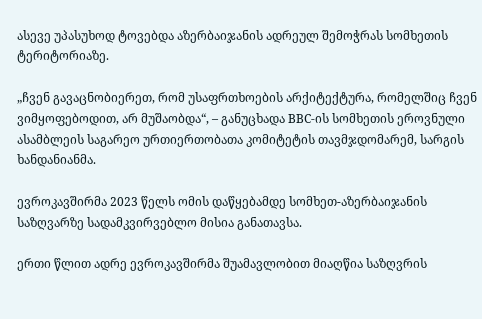ასევე უპასუხოდ ტოვებდა აზერბაიჯანის ადრეულ შემოჭრას სომხეთის ტერიტორიაზე.

„ჩვენ გავაცნობიერეთ, რომ უსაფრთხოების არქიტექტურა, რომელშიც ჩვენ ვიმყოფებოდით, არ მუშაობდა“, – განუცხადა BBC-ის სომხეთის ეროვნული ასამბლეის საგარეო ურთიერთობათა კომიტეტის თავმჯდომარემ, სარგის ხანდანიანმა.

ევროკავშირმა 2023 წელს ომის დაწყებამდე სომხეთ-აზერბაიჯანის საზღვარზე სადამკვირვებლო მისია განათავსა.

ერთი წლით ადრე ევროკავშირმა შუამავლობით მიაღწია საზღვრის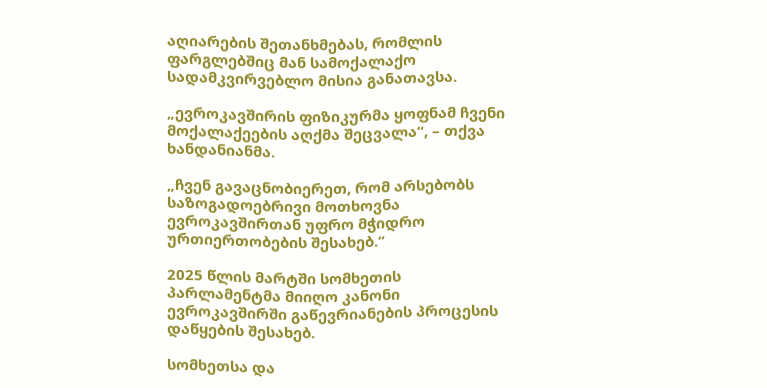აღიარების შეთანხმებას, რომლის ფარგლებშიც მან სამოქალაქო სადამკვირვებლო მისია განათავსა.

„ევროკავშირის ფიზიკურმა ყოფნამ ჩვენი მოქალაქეების აღქმა შეცვალა“, – თქვა ხანდანიანმა.

„ჩვენ გავაცნობიერეთ, რომ არსებობს საზოგადოებრივი მოთხოვნა ევროკავშირთან უფრო მჭიდრო ურთიერთობების შესახებ.“

2025 წლის მარტში სომხეთის პარლამენტმა მიიღო კანონი ევროკავშირში გაწევრიანების პროცესის დაწყების შესახებ.

სომხეთსა და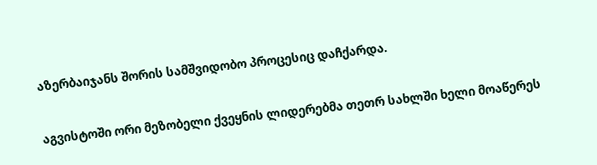აზერბაიჯანს შორის სამშვიდობო პროცესიც დაჩქარდა.

აგვისტოში ორი მეზობელი ქვეყნის ლიდერებმა თეთრ სახლში ხელი მოაწერეს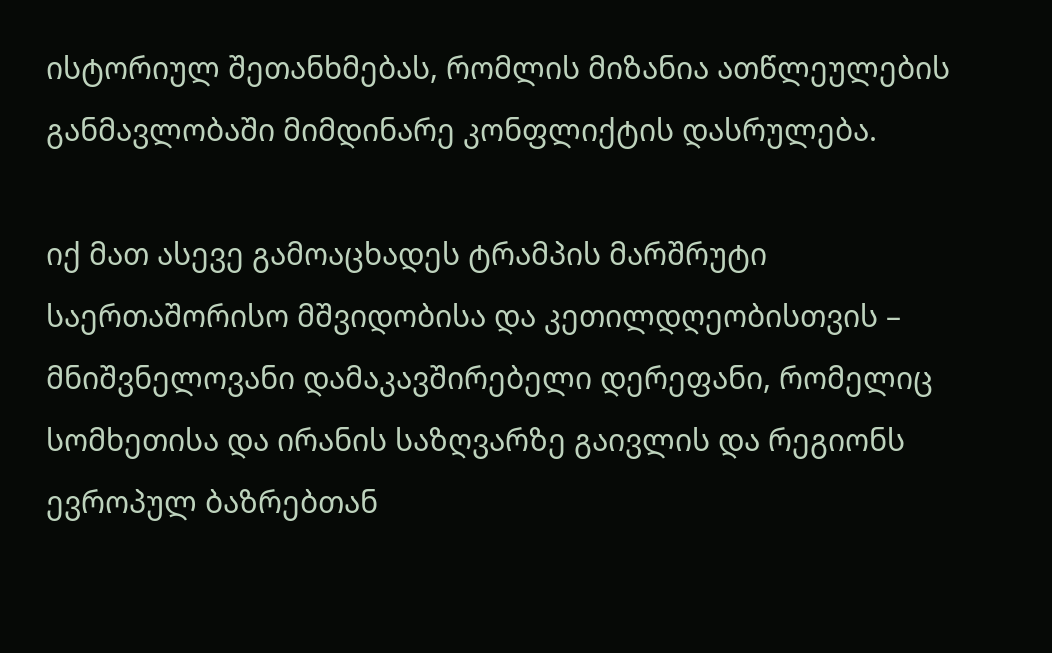ისტორიულ შეთანხმებას, რომლის მიზანია ათწლეულების განმავლობაში მიმდინარე კონფლიქტის დასრულება.

იქ მათ ასევე გამოაცხადეს ტრამპის მარშრუტი საერთაშორისო მშვიდობისა და კეთილდღეობისთვის – მნიშვნელოვანი დამაკავშირებელი დერეფანი, რომელიც სომხეთისა და ირანის საზღვარზე გაივლის და რეგიონს ევროპულ ბაზრებთან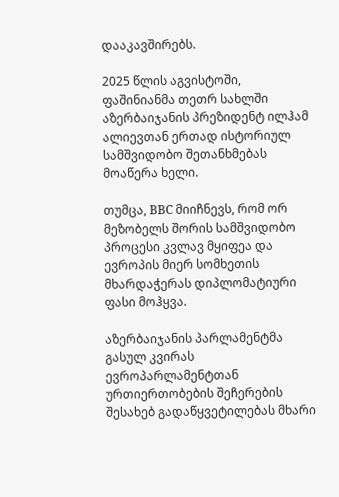დააკავშირებს.

2025 წლის აგვისტოში, ფაშინიანმა თეთრ სახლში აზერბაიჯანის პრეზიდენტ ილჰამ ალიევთან ერთად ისტორიულ სამშვიდობო შეთანხმებას მოაწერა ხელი.

თუმცა, BBC მიიჩნევს, რომ ორ მეზობელს შორის სამშვიდობო პროცესი კვლავ მყიფეა და ევროპის მიერ სომხეთის მხარდაჭერას დიპლომატიური ფასი მოჰყვა.

აზერბაიჯანის პარლამენტმა გასულ კვირას ევროპარლამენტთან ურთიერთობების შეჩერების შესახებ გადაწყვეტილებას მხარი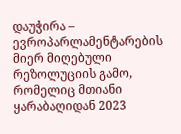დაუჭირა – ევროპარლამენტარების მიერ მიღებული რეზოლუციის გამო, რომელიც მთიანი ყარაბაღიდან 2023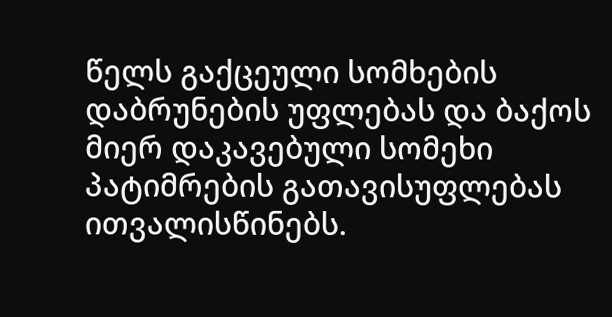წელს გაქცეული სომხების დაბრუნების უფლებას და ბაქოს მიერ დაკავებული სომეხი პატიმრების გათავისუფლებას ითვალისწინებს.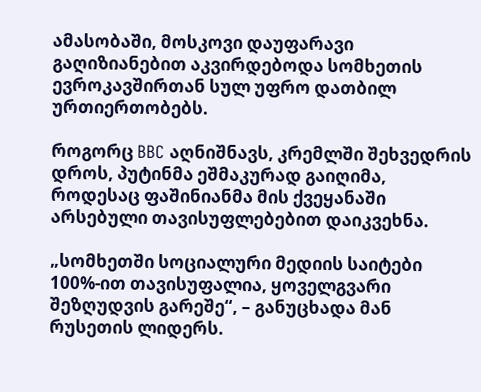ამასობაში, მოსკოვი დაუფარავი გაღიზიანებით აკვირდებოდა სომხეთის ევროკავშირთან სულ უფრო დათბილ ურთიერთობებს.

როგორც BBC აღნიშნავს, კრემლში შეხვედრის დროს, პუტინმა ეშმაკურად გაიღიმა, როდესაც ფაშინიანმა მის ქვეყანაში არსებული თავისუფლებებით დაიკვეხნა.

„სომხეთში სოციალური მედიის საიტები 100%-ით თავისუფალია, ყოველგვარი შეზღუდვის გარეშე“, – განუცხადა მან რუსეთის ლიდერს.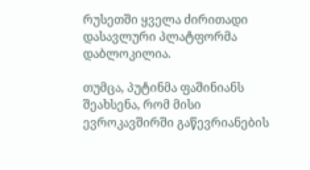რუსეთში ყველა ძირითადი დასავლური პლატფორმა დაბლოკილია.

თუმცა, პუტინმა ფაშინიანს შეახსენა, რომ მისი ევროკავშირში გაწევრიანების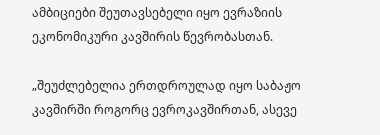ამბიციები შეუთავსებელი იყო ევრაზიის ეკონომიკური კავშირის წევრობასთან.

„შეუძლებელია ერთდროულად იყო საბაჟო კავშირში როგორც ევროკავშირთან, ასევე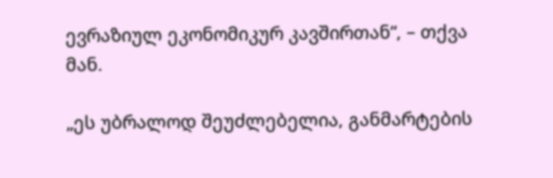ევრაზიულ ეკონომიკურ კავშირთან“, – თქვა მან.

„ეს უბრალოდ შეუძლებელია, განმარტების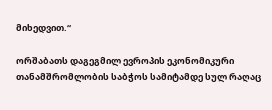მიხედვით.“

ორშაბათს დაგეგმილ ევროპის ეკონომიკური თანამშრომლობის საბჭოს სამიტამდე სულ რაღაც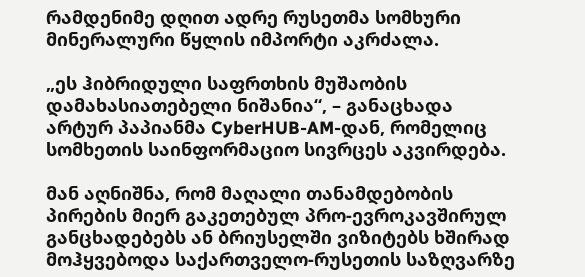რამდენიმე დღით ადრე რუსეთმა სომხური მინერალური წყლის იმპორტი აკრძალა.

„ეს ჰიბრიდული საფრთხის მუშაობის დამახასიათებელი ნიშანია“, – განაცხადა არტურ პაპიანმა CyberHUB-AM-დან, რომელიც სომხეთის საინფორმაციო სივრცეს აკვირდება.

მან აღნიშნა, რომ მაღალი თანამდებობის პირების მიერ გაკეთებულ პრო-ევროკავშირულ განცხადებებს ან ბრიუსელში ვიზიტებს ხშირად მოჰყვებოდა საქართველო-რუსეთის საზღვარზე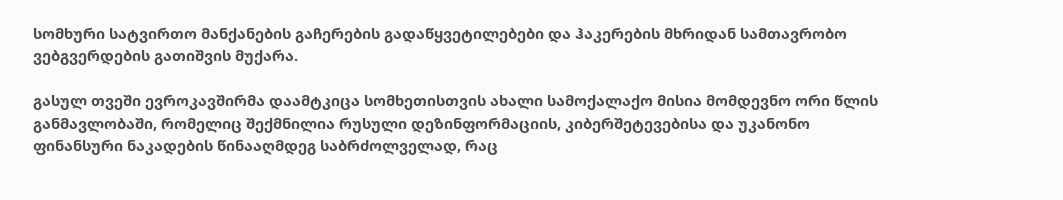სომხური სატვირთო მანქანების გაჩერების გადაწყვეტილებები და ჰაკერების მხრიდან სამთავრობო ვებგვერდების გათიშვის მუქარა.

გასულ თვეში ევროკავშირმა დაამტკიცა სომხეთისთვის ახალი სამოქალაქო მისია მომდევნო ორი წლის განმავლობაში, რომელიც შექმნილია რუსული დეზინფორმაციის, კიბერშეტევებისა და უკანონო ფინანსური ნაკადების წინააღმდეგ საბრძოლველად, რაც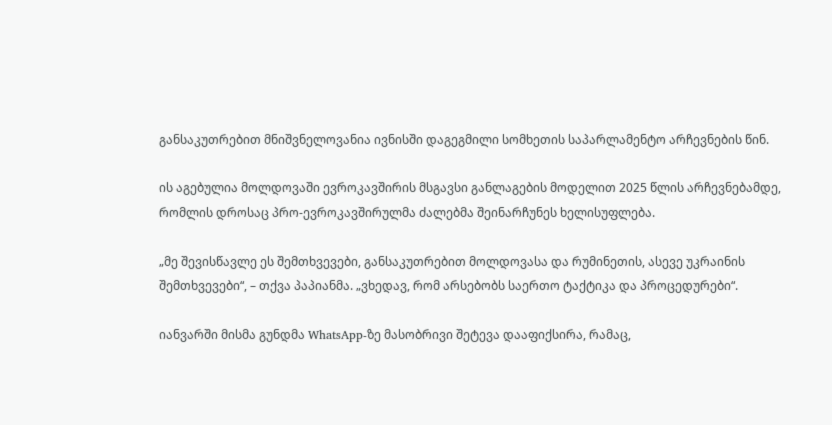განსაკუთრებით მნიშვნელოვანია ივნისში დაგეგმილი სომხეთის საპარლამენტო არჩევნების წინ.

ის აგებულია მოლდოვაში ევროკავშირის მსგავსი განლაგების მოდელით 2025 წლის არჩევნებამდე, რომლის დროსაც პრო-ევროკავშირულმა ძალებმა შეინარჩუნეს ხელისუფლება.

„მე შევისწავლე ეს შემთხვევები, განსაკუთრებით მოლდოვასა და რუმინეთის, ასევე უკრაინის შემთხვევები“, – თქვა პაპიანმა. „ვხედავ, რომ არსებობს საერთო ტაქტიკა და პროცედურები“.

იანვარში მისმა გუნდმა WhatsApp-ზე მასობრივი შეტევა დააფიქსირა, რამაც,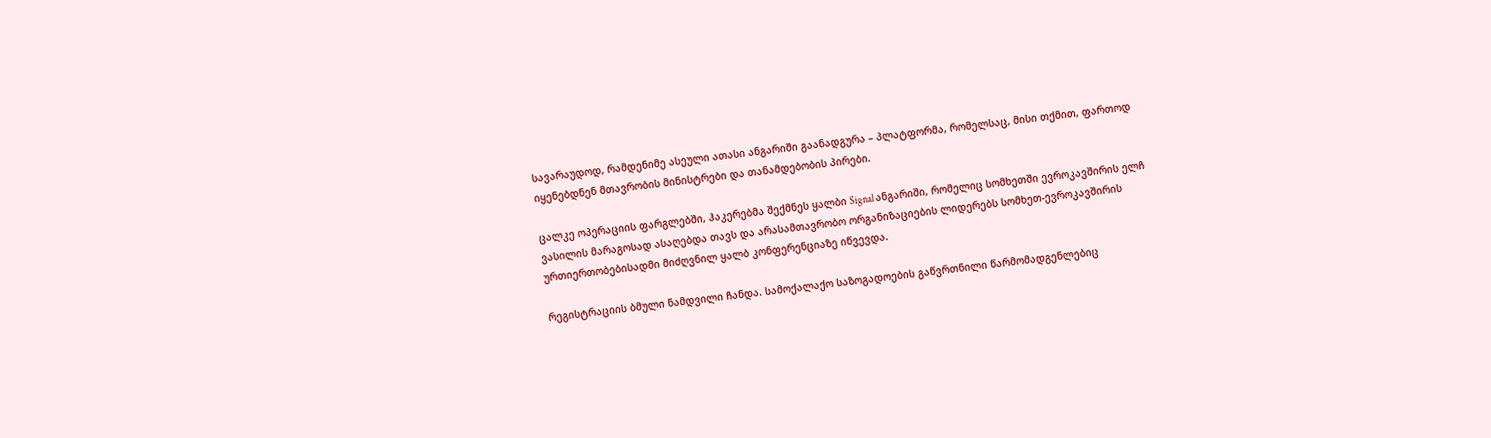სავარაუდოდ, რამდენიმე ასეული ათასი ანგარიში გაანადგურა – პლატფორმა, რომელსაც, მისი თქმით, ფართოდ იყენებდნენ მთავრობის მინისტრები და თანამდებობის პირები.

ცალკე ოპერაციის ფარგლებში, ჰაკერებმა შექმნეს ყალბი Signal ანგარიში, რომელიც სომხეთში ევროკავშირის ელჩ ვასილის მარაგოსად ასაღებდა თავს და არასამთავრობო ორგანიზაციების ლიდერებს სომხეთ-ევროკავშირის ურთიერთობებისადმი მიძღვნილ ყალბ კონფერენციაზე იწვევდა.

რეგისტრაციის ბმული ნამდვილი ჩანდა. სამოქალაქო საზოგადოების გაწვრთნილი წარმომადგენლებიც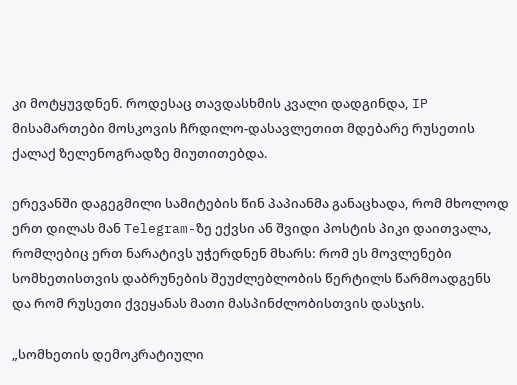კი მოტყუვდნენ. როდესაც თავდასხმის კვალი დადგინდა, IP მისამართები მოსკოვის ჩრდილო-დასავლეთით მდებარე რუსეთის ქალაქ ზელენოგრადზე მიუთითებდა.

ერევანში დაგეგმილი სამიტების წინ პაპიანმა განაცხადა, რომ მხოლოდ ერთ დილას მან Telegram-ზე ექვსი ან შვიდი პოსტის პიკი დაითვალა, რომლებიც ერთ ნარატივს უჭერდნენ მხარს: რომ ეს მოვლენები სომხეთისთვის დაბრუნების შეუძლებლობის წერტილს წარმოადგენს და რომ რუსეთი ქვეყანას მათი მასპინძლობისთვის დასჯის.

„სომხეთის დემოკრატიული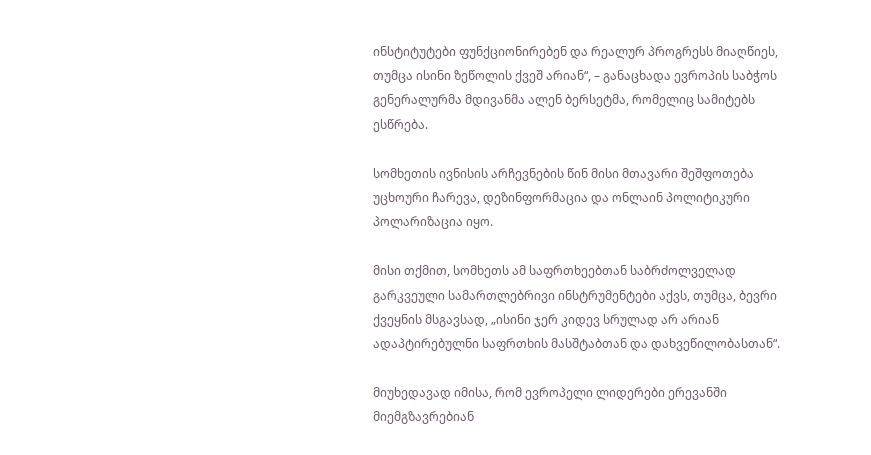ინსტიტუტები ფუნქციონირებენ და რეალურ პროგრესს მიაღწიეს, თუმცა ისინი ზეწოლის ქვეშ არიან“, – განაცხადა ევროპის საბჭოს გენერალურმა მდივანმა ალენ ბერსეტმა, რომელიც სამიტებს ესწრება.

სომხეთის ივნისის არჩევნების წინ მისი მთავარი შეშფოთება უცხოური ჩარევა, დეზინფორმაცია და ონლაინ პოლიტიკური პოლარიზაცია იყო.

მისი თქმით, სომხეთს ამ საფრთხეებთან საბრძოლველად გარკვეული სამართლებრივი ინსტრუმენტები აქვს, თუმცა, ბევრი ქვეყნის მსგავსად, „ისინი ჯერ კიდევ სრულად არ არიან ადაპტირებულნი საფრთხის მასშტაბთან და დახვეწილობასთან“.

მიუხედავად იმისა, რომ ევროპელი ლიდერები ერევანში მიემგზავრებიან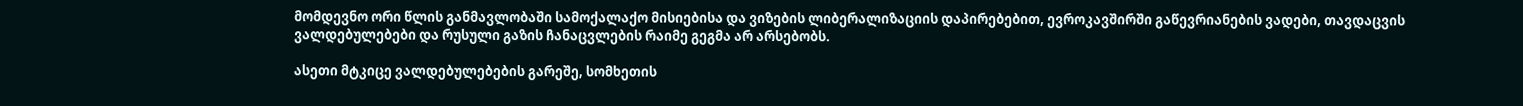მომდევნო ორი წლის განმავლობაში სამოქალაქო მისიებისა და ვიზების ლიბერალიზაციის დაპირებებით, ევროკავშირში გაწევრიანების ვადები, თავდაცვის ვალდებულებები და რუსული გაზის ჩანაცვლების რაიმე გეგმა არ არსებობს.

ასეთი მტკიცე ვალდებულებების გარეშე, სომხეთის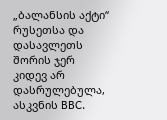„ბალანსის აქტი“ რუსეთსა და დასავლეთს შორის ჯერ კიდევ არ დასრულებულა, ასკვნის BBC.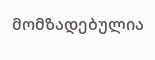მომზადებულია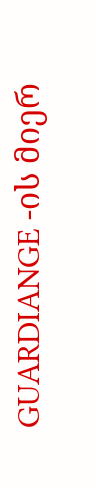GUARDIANGE -ის მიერ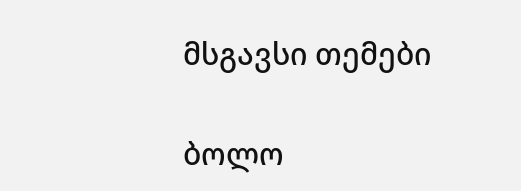მსგავსი თემები

ბოლო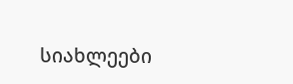სიახლეები